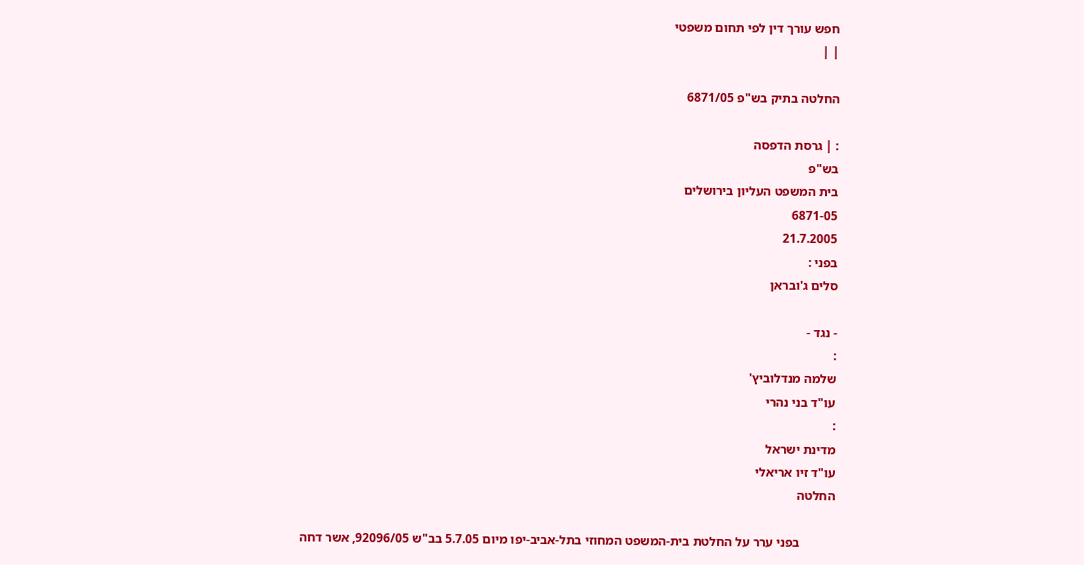חפש עורך דין לפי תחום משפטי
| |

החלטה בתיק בש"פ 6871/05

: | גרסת הדפסה
בש"פ
בית המשפט העליון בירושלים
6871-05
21.7.2005
בפני :
סלים ג'ובראן

- נגד -
:
שלמה מנדלוביץ'
עו"ד בני נהרי
:
מדינת ישראל
עו"ד זיו אריאלי
החלטה

           בפני ערר על החלטת בית-המשפט המחוזי בתל-אביב-יפו מיום 5.7.05 בב"ש 92096/05, אשר דחה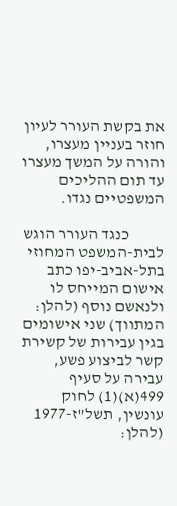את בקשת העורר לעיון חוזר בעניין מעצרו, והורה על המשך מעצרו עד תום ההליכים המשפטיים נגדו.

           כנגד העורר הוגש לבית-המשפט המחוזי בתל-אביב-יפו כתב אישום המייחס לו ולנאשם נוסף (להלן: המתווך) שני אישומים בגין עבירות של קשירת קשר לביצוע פשע, עבירה על סעיף 499(א)(1) לחוק עונשין, תשל"ז-1977 (להלן: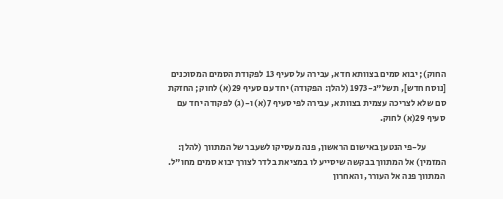החוק); יבוא סמים בצוותא חדא, עבירה על סעיף 13 לפקודת הסמים המסוכנים [נוסח חדש], תשל"ג-1973 (להלן: הפקודה) יחד עם סעיף 29(א) לחוק; החזקת סם שלא לצריכה עצמית בצוותא, עבירה לפי סעיף 7(א) ו-(ג) לפקודה יחד עם סעיף 29(א) לחוק.

           על-פי הנטען באישום הראשון, פנה מעסיקו לשעבר של המתווך (להלן: המזמין) אל המתווך בבקשה שיסייע לו במציאת בלדר לצורך יבוא סמים מחו"ל. המתווך פנה אל העורר, והאחרון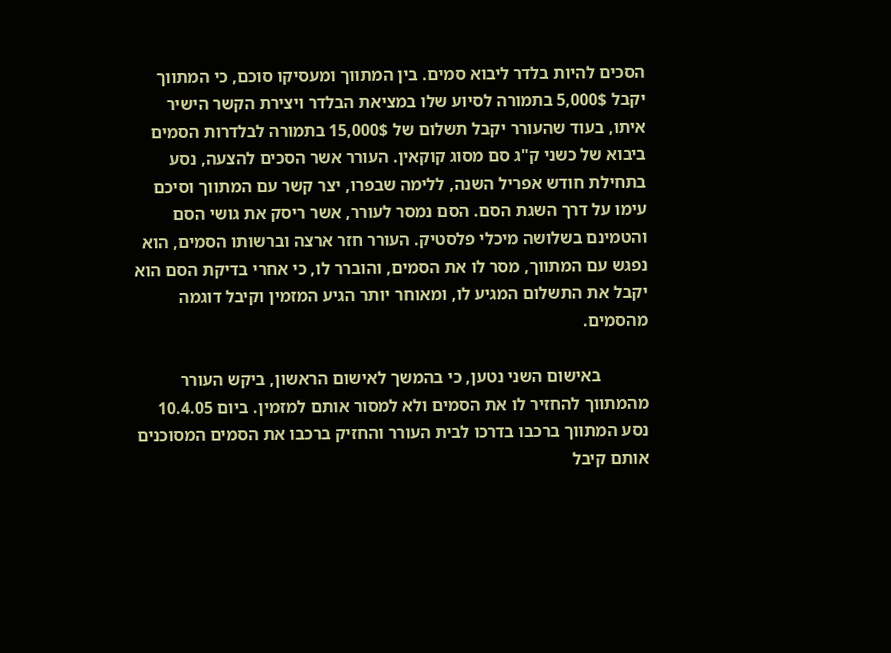הסכים להיות בלדר ליבוא סמים. בין המתווך ומעסיקו סוכם, כי המתווך יקבל 5,000$ בתמורה לסיוע שלו במציאת הבלדר ויצירת הקשר הישיר איתו, בעוד שהעורר יקבל תשלום של 15,000$ בתמורה לבלדרות הסמים ביבוא של כשני ק"ג סם מסוג קוקאין. העורר אשר הסכים להצעה, נסע בתחילת חודש אפריל השנה, ללימה שבפרו, יצר קשר עם המתווך וסיכם עימו על דרך השגת הסם. הסם נמסר לעורר, אשר ריסק את גושי הסם והטמינם בשלושה מיכלי פלסטיק. העורר חזר ארצה וברשותו הסמים, הוא נפגש עם המתווך, מסר לו את הסמים, והוברר לו, כי אחרי בדיקת הסם הוא יקבל את התשלום המגיע לו, ומאוחר יותר הגיע המזמין וקיבל דוגמה מהסמים.

           באישום השני נטען, כי בהמשך לאישום הראשון, ביקש העורר מהמתווך להחזיר לו את הסמים ולא למסור אותם למזמין. ביום 10.4.05 נסע המתווך ברכבו בדרכו לבית העורר והחזיק ברכבו את הסמים המסוכנים אותם קיבל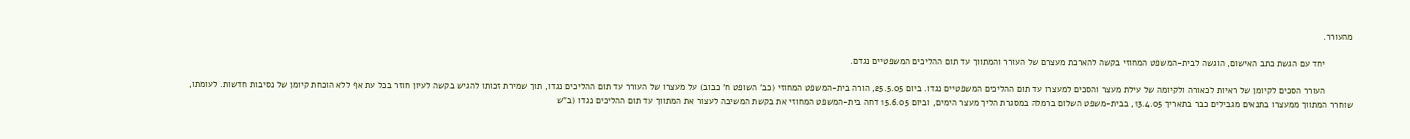מהעורר.

           יחד עם הגשת כתב האישום, הוגשה לבית-המשפט המחוזי בקשה להארכת מעצרם של העורר והמתווך עד תום ההליכים המשפטיים נגדם.

           העורר הסכים לקיומן של ראיות לכאורה ולקיומה של עילת מעצר והסכים למעצרו עד תום ההליכים המשפטיים נגדו. ביום 25.5.05, הורה בית-המשפט המחוזי (כב' השופט ח' כבוב) על מעצרו של העורר עד תום ההליכים נגדו, תוך שמירת זכותו להגיש בקשה לעיון חוזר בכל עת אף ללא הוכחת קיומן של נסיבות חדשות. לעומתו, שוחרר המתווך ממעצרו בתנאים מגבילים כבר בתאריך 13.4.05, בבית-משפט השלום ברמלה במסגרת הליך מעצר הימים, וביום 15.6.05 דחה בית-המשפט המחוזי את בקשת המשיבה לעצור את המתווך עד תום ההליכים נגדו (ב"ש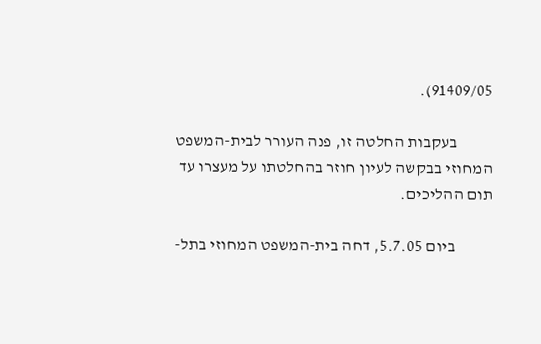91409/05).

           בעקבות החלטה זו, פנה העורר לבית-המשפט המחוזי בבקשה לעיון חוזר בהחלטתו על מעצרו עד תום ההליכים.

           ביום 5.7.05, דחה בית-המשפט המחוזי בתל-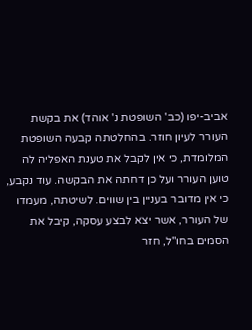אביב-יפו (כב' השופטת נ' אוהד) את בקשת העורר לעיון חוזר. בהחלטתה קבעה השופטת המלומדת, כי אין לקבל את טענת האפליה לה טוען העורר ועל כן דחתה את הבקשה. עוד נקבע, כי אין מדובר בעניין בין שווים. לשיטתה, מעמדו של העורר, אשר יצא לבצע עסקה, קיבל את הסמים בחו"ל, חזר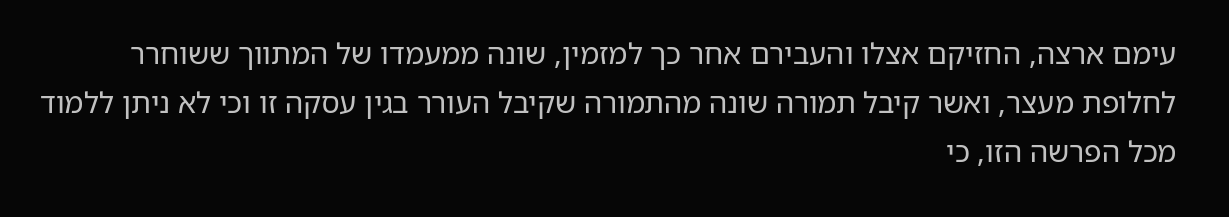עימם ארצה, החזיקם אצלו והעבירם אחר כך למזמין, שונה ממעמדו של המתווך ששוחרר לחלופת מעצר, ואשר קיבל תמורה שונה מהתמורה שקיבל העורר בגין עסקה זו וכי לא ניתן ללמוד מכל הפרשה הזו, כי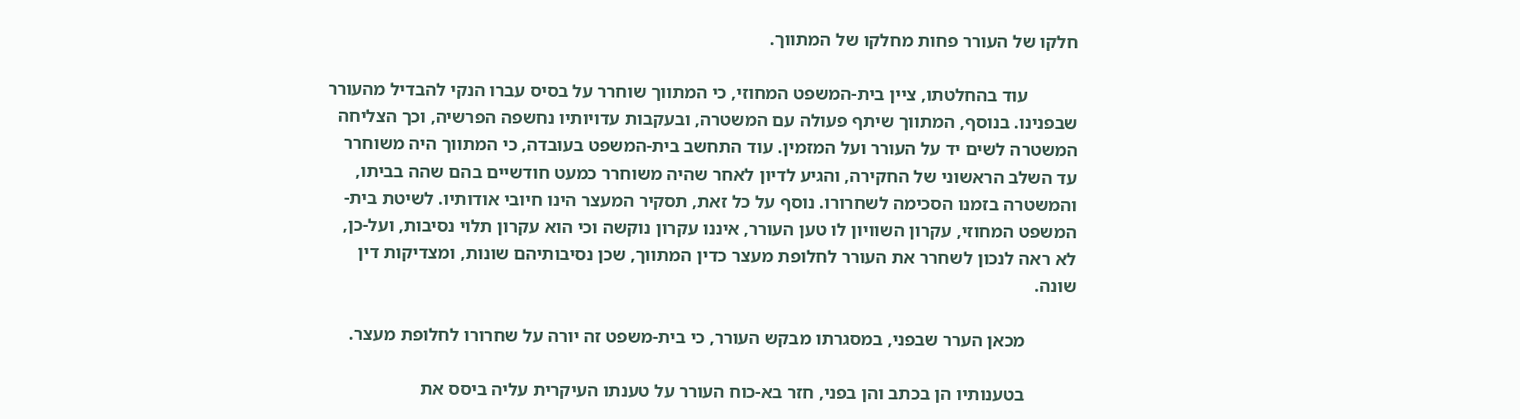חלקו של העורר פחות מחלקו של המתווך.

           עוד בהחלטתו, ציין בית-המשפט המחוזי, כי המתווך שוחרר על בסיס עברו הנקי להבדיל מהעורר שבפנינו. בנוסף, המתווך שיתף פעולה עם המשטרה, ובעקבות עדויותיו נחשפה הפרשיה, וכך הצליחה המשטרה לשים יד על העורר ועל המזמין. עוד התחשב בית-המשפט בעובדה, כי המתווך היה משוחרר עד השלב הראשוני של החקירה, והגיע לדיון לאחר שהיה משוחרר כמעט חודשיים בהם שהה בביתו, והמשטרה בזמנו הסכימה לשחרורו. נוסף על כל זאת, תסקיר המעצר הינו חיובי אודותיו. לשיטת בית-המשפט המחוזי, עקרון השוויון לו טען העורר, איננו עקרון נוקשה וכי הוא עקרון תלוי נסיבות, ועל-כן, לא ראה לנכון לשחרר את העורר לחלופת מעצר כדין המתווך, שכן נסיבותיהם שונות, ומצדיקות דין שונה.

           מכאן הערר שבפני, במסגרתו מבקש העורר, כי בית-משפט זה יורה על שחרורו לחלופת מעצר.

           בטענותיו הן בכתב והן בפני, חזר בא-כוח העורר על טענתו העיקרית עליה ביסס את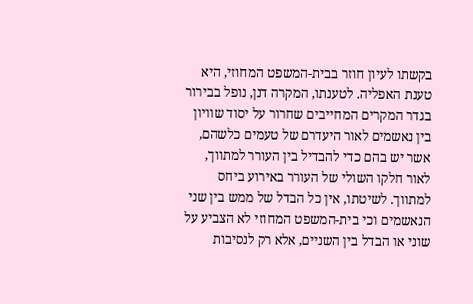בקשתו לעיון חוזר בבית-המשפט המחוזי, היא טענת האפליה. לטענתו, המקרה דנן, נופל בבירור בגדר המקרים המחייבים שחרור על יסוד שוויון בין נאשמים לאור היעדרם של טעמים כלשהם, אשר יש בהם כדי להבדיל בין העורר למתווך, לאור חלקו השולי של העורר באירוע ביחס למתווך. לשיטתו, אין כל הבדל של ממש בין שני הנאשמים וכי בית-המשפט המחוזי לא הצביע על שוני או הבדל בין השניים, אלא רק לנסיבות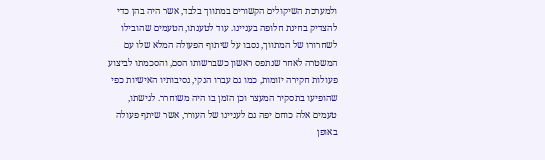ולמערכת השיקולים הקשורים במתווך בלבד, אשר היה בהן כדי להצדיק בחינת חלופה בעניינו. עוד לטענתו, הטעמים שהובילו לשחרורו של המתווך, נסבו על שיתוף הפעולה המלא שלו עם המשטרה לאחר שנתפס ראשון כשברשותו הסם, והסכמתו לביצוע פעולות חקירה יזומות, כמו גם עברו הנקי, נסיבותיו האישיות כפי שהופיעו בתסקיר המעצר וכן הזמן בו היה משוחרר. לגישתו, טעמים אלה כוחם יפה גם לעניינו של העורר, אשר שיתף פעולה באופן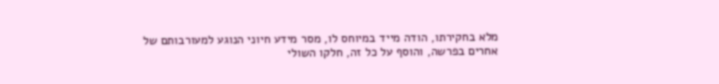מלא בחקירתו, הודה מייד במיוחס לו, מסר מידע חיוני הנוגע למעורבותם של אחרים בפרשה, והוסף על כל זה, חלקו השולי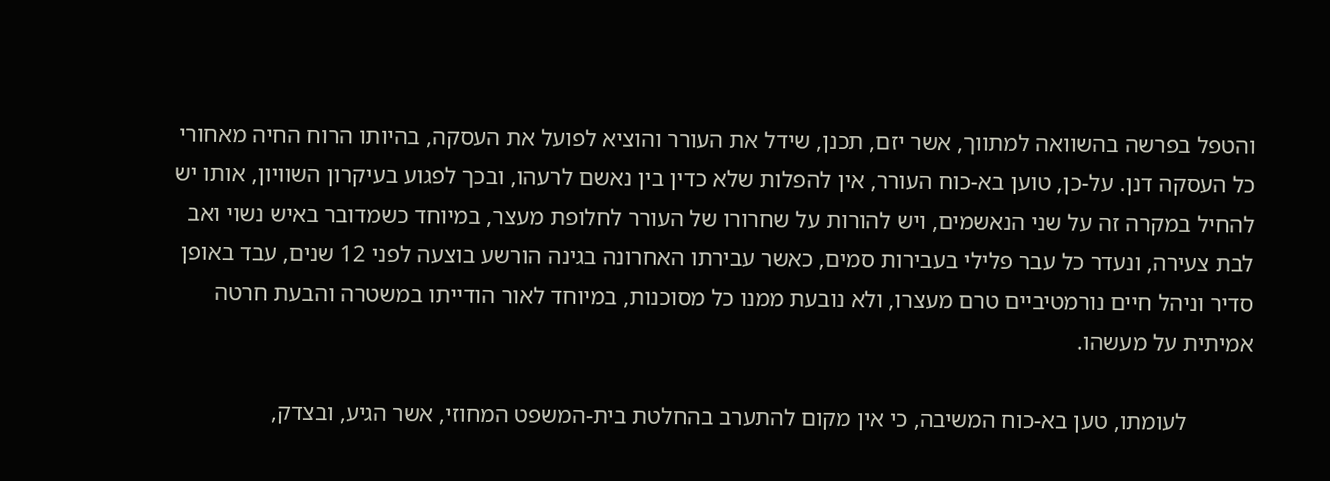והטפל בפרשה בהשוואה למתווך, אשר יזם, תכנן, שידל את העורר והוציא לפועל את העסקה, בהיותו הרוח החיה מאחורי כל העסקה דנן. על-כן, טוען בא-כוח העורר, אין להפלות שלא כדין בין נאשם לרעהו, ובכך לפגוע בעיקרון השוויון, אותו יש להחיל במקרה זה על שני הנאשמים, ויש להורות על שחרורו של העורר לחלופת מעצר, במיוחד כשמדובר באיש נשוי ואב לבת צעירה, ונעדר כל עבר פלילי בעבירות סמים, כאשר עבירתו האחרונה בגינה הורשע בוצעה לפני 12 שנים, עבד באופן סדיר וניהל חיים נורמטיביים טרם מעצרו, ולא נובעת ממנו כל מסוכנות, במיוחד לאור הודייתו במשטרה והבעת חרטה אמיתית על מעשהו.

           לעומתו, טען בא-כוח המשיבה, כי אין מקום להתערב בהחלטת בית-המשפט המחוזי, אשר הגיע, ובצדק,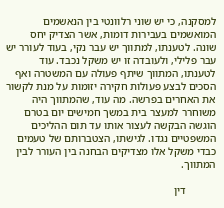למסקנה, כי יש שוני רלוונטי בין הנאשמים המואשמים בעבירות דומות, אשר הצדיק יחס שונה. לטענתו, למתווך יש עבר נקי, בעוד לעורר יש עבר פלילי, ולעובדה זו יש משקל נכבד. עוד לטענתו, המתווך שיתף פעולה עם המשטרה ואף הסכים לבצע פעולות חקירה יזומות על מנת לקשור את האחרים בפרשה. מה עוד, שהמתווך היה משוחרר למעצר בית במשך חמישים יום בטרם הוגשה הבקשה לעצור אותו עד תום ההליכים המשפטיים נגדו. לגישתו, הצטברותם של טעמים כבדי משקל אלו מצדיקים הבחנה בין העורר לבין המתווך.

           דין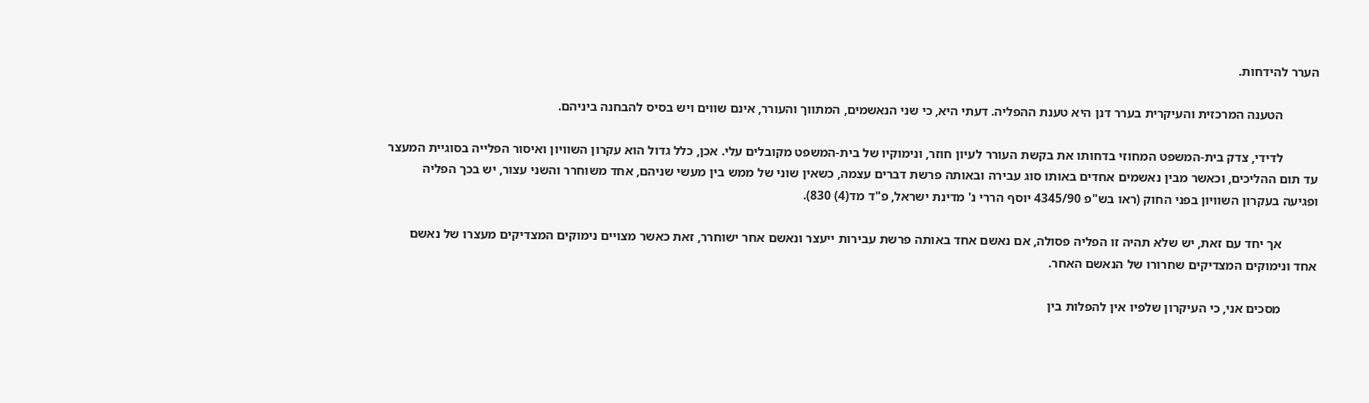הערר להידחות.

           הטענה המרכזית והעיקרית בערר דנן היא טענת ההפליה. דעתי היא, כי שני הנאשמים, המתווך והעורר, אינם שווים ויש בסיס להבחנה ביניהם.

           לדידי, צדק בית-המשפט המחוזי בדחותו את בקשת העורר לעיון חוזר, ונימוקיו של בית-המשפט מקובלים עלי. אכן, כלל גדול הוא עקרון השוויון ואיסור הפלייה בסוגיית המעצר עד תום ההליכים, וכאשר מבין נאשמים אחדים באותו סוג עבירה ובאותה פרשת דברים עצמה, כשאין שוני של ממש בין מעשי שניהם, אחד משוחרר והשני עצור, יש בכך הפליה ופגיעה בעקרון השוויון בפני החוק (ראו בש"פ 4345/90 יוסף הררי נ' מדינת ישראל, פ"ד מד(4) 830).

           אך יחד עם זאת, יש שלא תהיה זו הפליה פסולה, אם נאשם אחד באותה פרשת עבירות ייעצר ונאשם אחר ישוחרר, זאת כאשר מצויים נימוקים המצדיקים מעצרו של נאשם אחד ונימוקים המצדיקים שחרורו של הנאשם האחר.

           מסכים אני, כי העיקרון שלפיו אין להפלות בין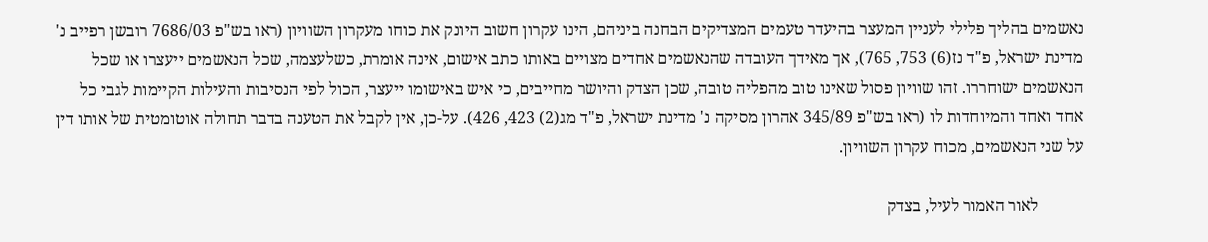נאשמים בהליך פלילי לעניין המעצר בהיעדר טעמים המצדיקים הבחנה ביניהם, הינו עקרון חשוב היונק את כוחו מעקרון השוויון (ראו בש"פ 7686/03 רובשן רפייב נ' מדינת ישראל, פ"ד נז(6) 753, 765), אך מאידך העובדה שהנאשמים אחדים מצויים באותו כתב אישום, אינה אומרת, כשלעצמה, שכל הנאשמים ייעצרו או שכל הנאשמים ישוחררו. זהו שוויון פסול שאינו טוב מהפליה טובה, שכן הצדק והיושר מחייבים, כי איש באישומו ייעצר, הכול לפי הנסיבות והעילות הקיימות לגבי כל אחד ואחד והמיוחדות לו (ראו בש"פ 345/89 אהרון מסיקה נ' מדינת ישראל, פ"ד מג(2) 423, 426). על-כן, אין לקבל את הטענה בדבר תחולה אוטומטית של אותו דין על שני הנאשמים, מכוח עקרון השוויון.

           לאור האמור לעיל, בצדק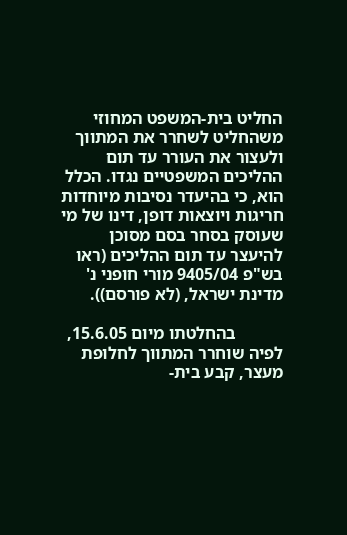החליט בית-המשפט המחוזי משהחליט לשחרר את המתווך ולעצור את העורר עד תום ההליכים המשפטיים נגדו. הכלל הוא, כי בהיעדר נסיבות מיוחדות חריגות ויוצאות דופן, דינו של מי שעוסק בסחר בסם מסוכן להיעצר עד תום ההליכים (ראו בש"פ 9405/04 מורי חופני נ' מדינת ישראל, (לא פורסם)).

           בהחלטתו מיום 15.6.05, לפיה שוחרר המתווך לחלופת מעצר, קבע בית-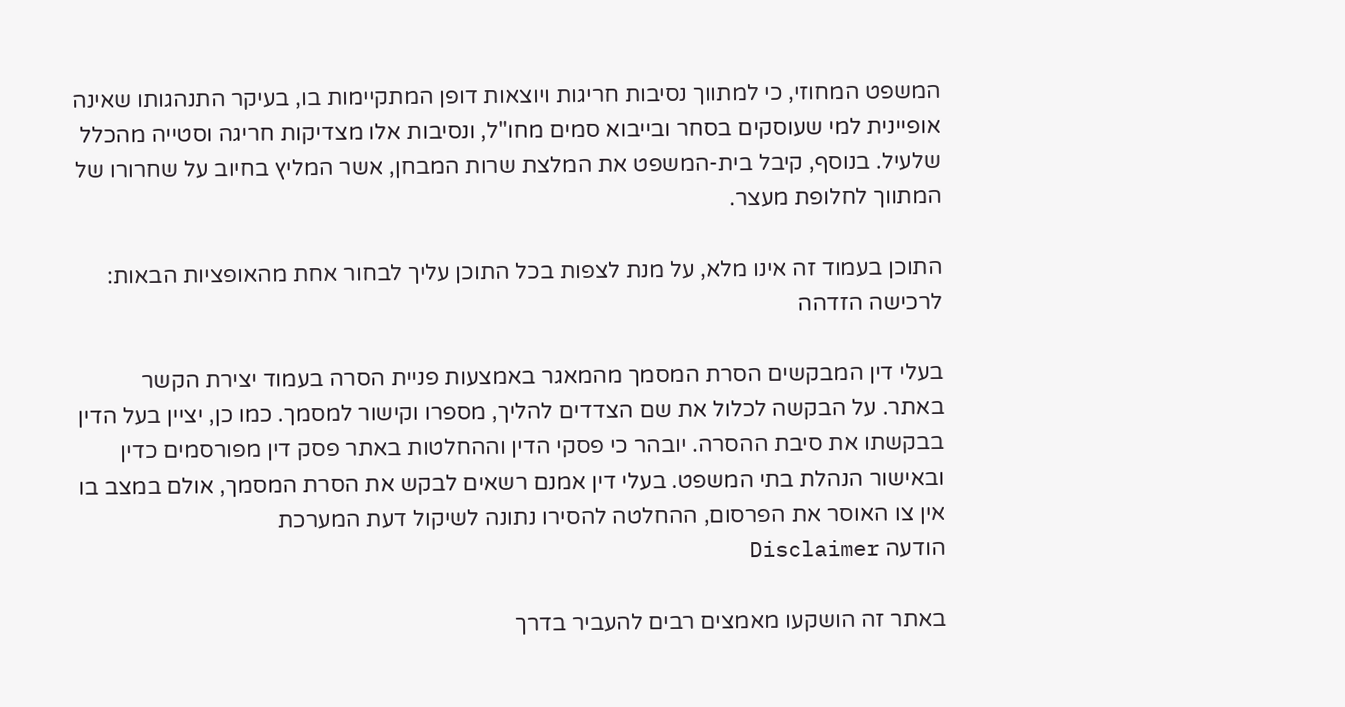המשפט המחוזי, כי למתווך נסיבות חריגות ויוצאות דופן המתקיימות בו, בעיקר התנהגותו שאינה אופיינית למי שעוסקים בסחר ובייבוא סמים מחו"ל, ונסיבות אלו מצדיקות חריגה וסטייה מהכלל שלעיל. בנוסף, קיבל בית-המשפט את המלצת שרות המבחן, אשר המליץ בחיוב על שחרורו של המתווך לחלופת מעצר.

התוכן בעמוד זה אינו מלא, על מנת לצפות בכל התוכן עליך לבחור אחת מהאופציות הבאות:
לרכישה הזדהה

בעלי דין המבקשים הסרת המסמך מהמאגר באמצעות פניית הסרה בעמוד יצירת הקשר באתר. על הבקשה לכלול את שם הצדדים להליך, מספרו וקישור למסמך. כמו כן, יציין בעל הדין בבקשתו את סיבת ההסרה. יובהר כי פסקי הדין וההחלטות באתר פסק דין מפורסמים כדין ובאישור הנהלת בתי המשפט. בעלי דין אמנם רשאים לבקש את הסרת המסמך, אולם במצב בו אין צו האוסר את הפרסום, ההחלטה להסירו נתונה לשיקול דעת המערכת
הודעה Disclaimer

באתר זה הושקעו מאמצים רבים להעביר בדרך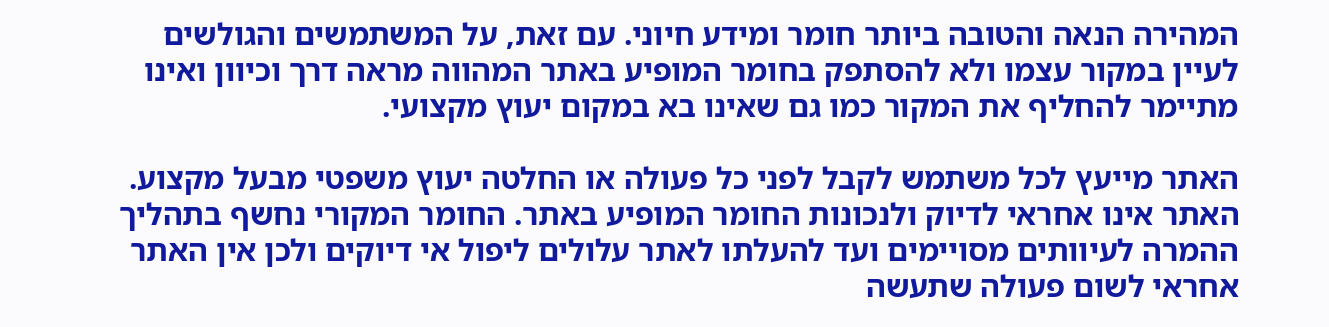המהירה הנאה והטובה ביותר חומר ומידע חיוני. עם זאת, על המשתמשים והגולשים לעיין במקור עצמו ולא להסתפק בחומר המופיע באתר המהווה מראה דרך וכיוון ואינו מתיימר להחליף את המקור כמו גם שאינו בא במקום יעוץ מקצועי.

האתר מייעץ לכל משתמש לקבל לפני כל פעולה או החלטה יעוץ משפטי מבעל מקצוע. האתר אינו אחראי לדיוק ולנכונות החומר המופיע באתר. החומר המקורי נחשף בתהליך ההמרה לעיוותים מסויימים ועד להעלתו לאתר עלולים ליפול אי דיוקים ולכן אין האתר אחראי לשום פעולה שתעשה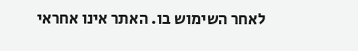לאחר השימוש בו. האתר אינו אחראי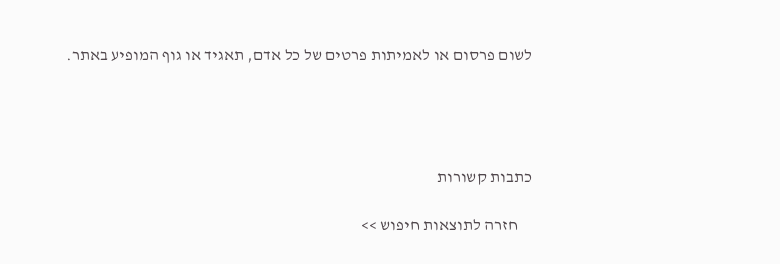לשום פרסום או לאמיתות פרטים של כל אדם, תאגיד או גוף המופיע באתר.




כתבות קשורות

    חזרה לתוצאות חיפוש >>